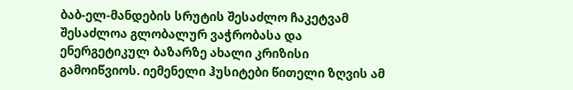ბაბ-ელ-მანდების სრუტის შესაძლო ჩაკეტვამ შესაძლოა გლობალურ ვაჭრობასა და ენერგეტიკულ ბაზარზე ახალი კრიზისი გამოიწვიოს. იემენელი ჰუსიტები წითელი ზღვის ამ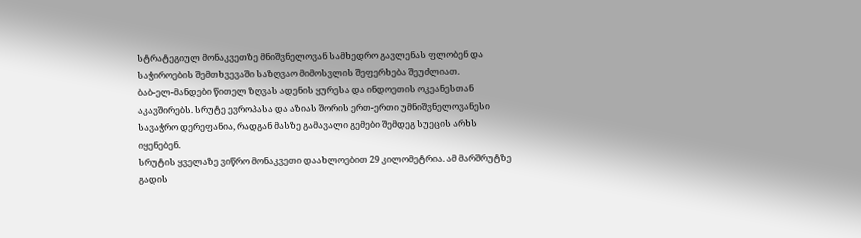სტრატეგიულ მონაკვეთზე მნიშვნელოვან სამხედრო გავლენას ფლობენ და საჭიროების შემთხვევაში საზღვაო მიმოსვლის შეფერხება შეუძლიათ.
ბაბ-ელ-მანდები წითელ ზღვას ადენის ყურესა და ინდოეთის ოკეანესთან აკავშირებს. სრუტე ევროპასა და აზიას შორის ერთ-ერთი უმნიშვნელოვანესი სავაჭრო დერეფანია, რადგან მასზე გამავალი გემები შემდეგ სუეცის არხს იყენებენ.
სრუტის ყველაზე ვიწრო მონაკვეთი დაახლოებით 29 კილომეტრია. ამ მარშრუტზე გადის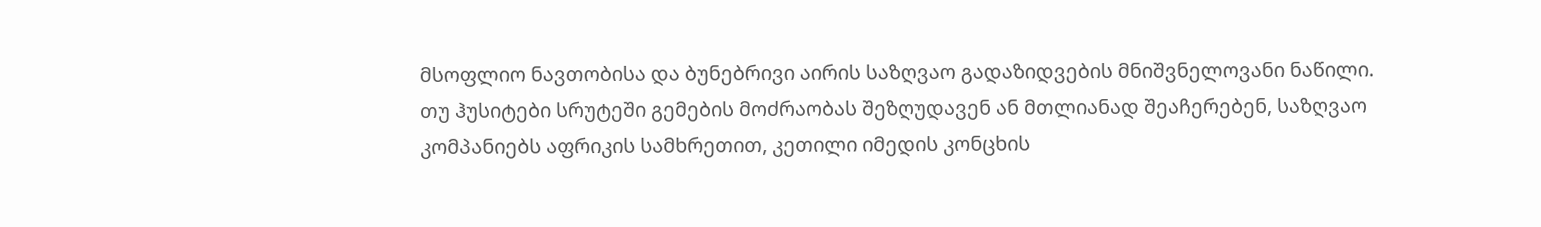მსოფლიო ნავთობისა და ბუნებრივი აირის საზღვაო გადაზიდვების მნიშვნელოვანი ნაწილი.
თუ ჰუსიტები სრუტეში გემების მოძრაობას შეზღუდავენ ან მთლიანად შეაჩერებენ, საზღვაო კომპანიებს აფრიკის სამხრეთით, კეთილი იმედის კონცხის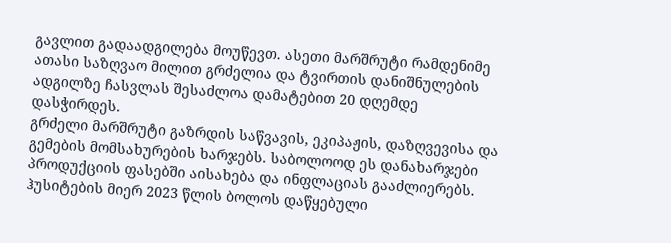გავლით გადაადგილება მოუწევთ. ასეთი მარშრუტი რამდენიმე ათასი საზღვაო მილით გრძელია და ტვირთის დანიშნულების ადგილზე ჩასვლას შესაძლოა დამატებით 20 დღემდე დასჭირდეს.
გრძელი მარშრუტი გაზრდის საწვავის, ეკიპაჟის, დაზღვევისა და გემების მომსახურების ხარჯებს. საბოლოოდ ეს დანახარჯები პროდუქციის ფასებში აისახება და ინფლაციას გააძლიერებს.
ჰუსიტების მიერ 2023 წლის ბოლოს დაწყებული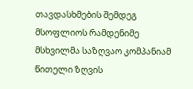თავდასხმების შემდეგ მსოფლიოს რამდენიმე მსხვილმა საზღვაო კომპანიამ წითელი ზღვის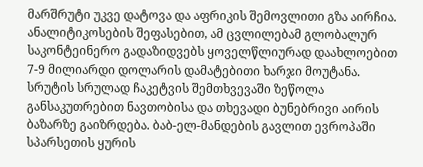მარშრუტი უკვე დატოვა და აფრიკის შემოვლითი გზა აირჩია. ანალიტიკოსების შეფასებით, ამ ცვლილებამ გლობალურ საკონტეინერო გადაზიდვებს ყოველწლიურად დაახლოებით 7-9 მილიარდი დოლარის დამატებითი ხარჯი მოუტანა.
სრუტის სრულად ჩაკეტვის შემთხვევაში ზეწოლა განსაკუთრებით ნავთობისა და თხევადი ბუნებრივი აირის ბაზარზე გაიზრდება. ბაბ-ელ-მანდების გავლით ევროპაში სპარსეთის ყურის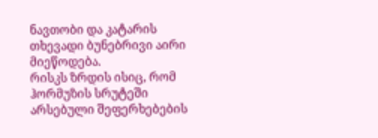ნავთობი და კატარის თხევადი ბუნებრივი აირი მიეწოდება.
რისკს ზრდის ისიც, რომ ჰორმუზის სრუტეში არსებული შეფერხებების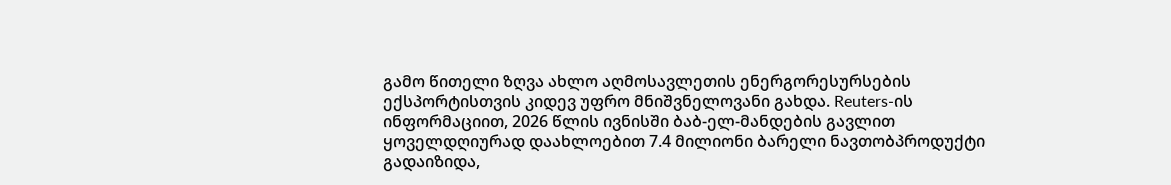გამო წითელი ზღვა ახლო აღმოსავლეთის ენერგორესურსების ექსპორტისთვის კიდევ უფრო მნიშვნელოვანი გახდა. Reuters-ის ინფორმაციით, 2026 წლის ივნისში ბაბ-ელ-მანდების გავლით ყოველდღიურად დაახლოებით 7.4 მილიონი ბარელი ნავთობპროდუქტი გადაიზიდა,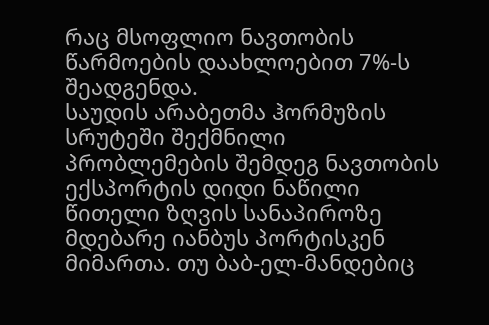რაც მსოფლიო ნავთობის წარმოების დაახლოებით 7%-ს შეადგენდა.
საუდის არაბეთმა ჰორმუზის სრუტეში შექმნილი პრობლემების შემდეგ ნავთობის ექსპორტის დიდი ნაწილი წითელი ზღვის სანაპიროზე მდებარე იანბუს პორტისკენ მიმართა. თუ ბაბ-ელ-მანდებიც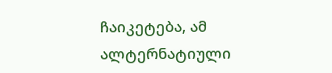ჩაიკეტება, ამ ალტერნატიული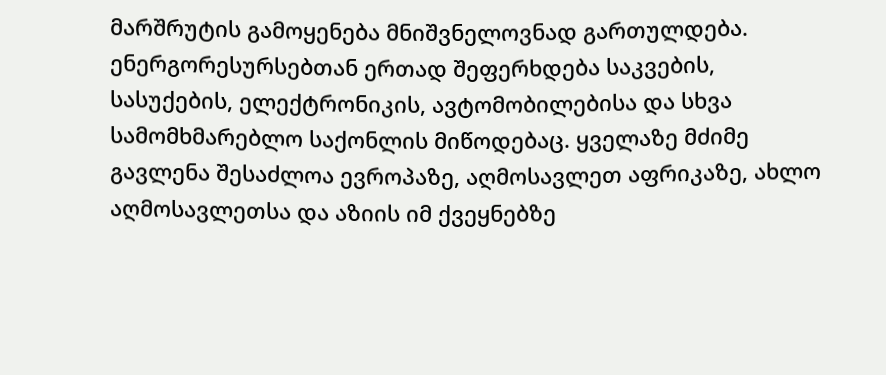მარშრუტის გამოყენება მნიშვნელოვნად გართულდება.
ენერგორესურსებთან ერთად შეფერხდება საკვების, სასუქების, ელექტრონიკის, ავტომობილებისა და სხვა სამომხმარებლო საქონლის მიწოდებაც. ყველაზე მძიმე გავლენა შესაძლოა ევროპაზე, აღმოსავლეთ აფრიკაზე, ახლო აღმოსავლეთსა და აზიის იმ ქვეყნებზე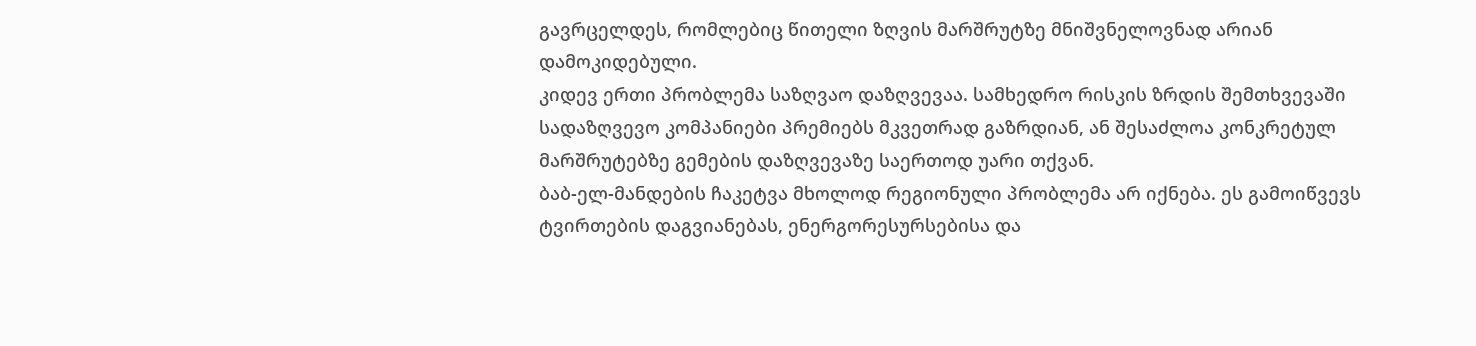გავრცელდეს, რომლებიც წითელი ზღვის მარშრუტზე მნიშვნელოვნად არიან დამოკიდებული.
კიდევ ერთი პრობლემა საზღვაო დაზღვევაა. სამხედრო რისკის ზრდის შემთხვევაში სადაზღვევო კომპანიები პრემიებს მკვეთრად გაზრდიან, ან შესაძლოა კონკრეტულ მარშრუტებზე გემების დაზღვევაზე საერთოდ უარი თქვან.
ბაბ-ელ-მანდების ჩაკეტვა მხოლოდ რეგიონული პრობლემა არ იქნება. ეს გამოიწვევს ტვირთების დაგვიანებას, ენერგორესურსებისა და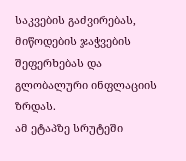საკვების გაძვირებას, მიწოდების ჯაჭვების შეფერხებას და გლობალური ინფლაციის ზრდას.
ამ ეტაპზე სრუტეში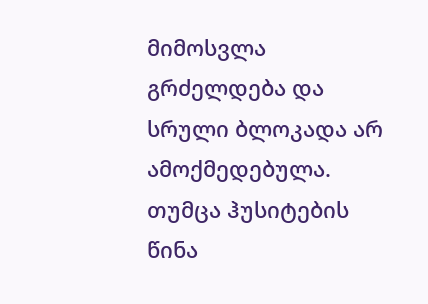მიმოსვლა გრძელდება და სრული ბლოკადა არ ამოქმედებულა. თუმცა ჰუსიტების წინა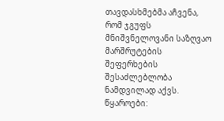თავდასხმებმა აჩვენა, რომ ჯგუფს მნიშვნელოვანი საზღვაო მარშრუტების შეფერხების შესაძლებლობა ნამდვილად აქვს.
წყაროები: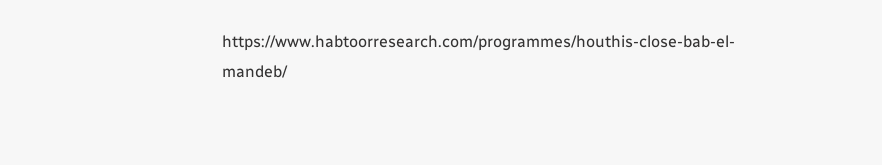https://www.habtoorresearch.com/programmes/houthis-close-bab-el-mandeb/